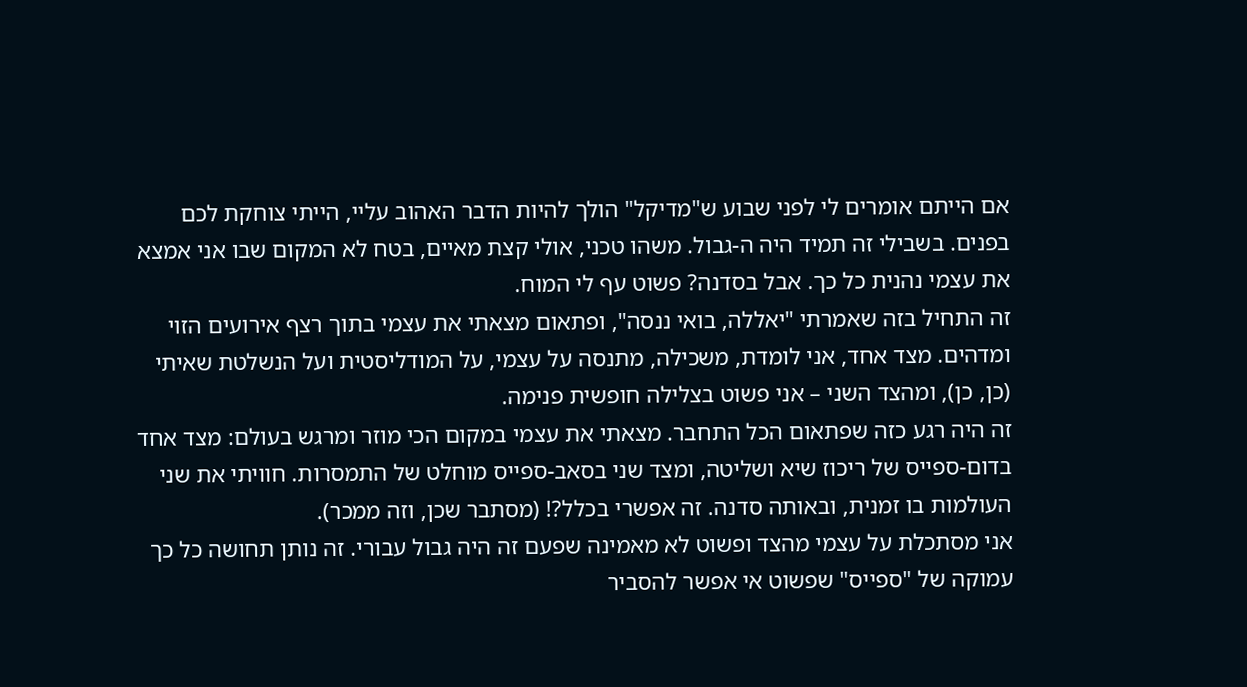אם הייתם אומרים לי לפני שבוע ש"מדיקל" הולך להיות הדבר האהוב עליי, הייתי צוחקת לכם בפנים. בשבילי זה תמיד היה ה-גבול. משהו טכני, אולי קצת מאיים, בטח לא המקום שבו אני אמצא את עצמי נהנית כל כך. אבל בסדנה? פשוט עף לי המוח.
זה התחיל בזה שאמרתי "יאללה, בואי ננסה", ופתאום מצאתי את עצמי בתוך רצף אירועים הזוי ומדהים. מצד אחד, אני לומדת, משכילה, מתנסה על עצמי, על המודליסטית ועל הנשלטת שאיתי (כן, כן), ומהצד השני – אני פשוט בצלילה חופשית פנימה.
זה היה רגע כזה שפתאום הכל התחבר. מצאתי את עצמי במקום הכי מוזר ומרגש בעולם: מצד אחד בדום-ספייס של ריכוז שיא ושליטה, ומצד שני בסאב-ספייס מוחלט של התמסרות. חוויתי את שני העולמות בו זמנית, ובאותה סדנה. זה אפשרי בכלל?! (מסתבר שכן, וזה ממכר).
אני מסתכלת על עצמי מהצד ופשוט לא מאמינה שפעם זה היה גבול עבורי. זה נותן תחושה כל כך עמוקה של "ספייס" שפשוט אי אפשר להסביר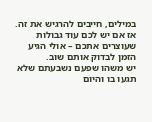במילים, חייבים להרגיש את זה. אז אם יש לכם עוד גבולות שעוצרים אתכם – אולי הגיע הזמן לבדוק אותם שוב.
יש משהו שפעם נשבעתם שלא תגעו בו והיום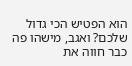הוא הפטיש הכי גדול שלכם? ואגב, מישהו פה כבר חווה את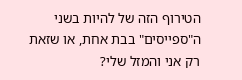הטירוף הזה של להיות בשני ה"ספייסים" בבת אחת, או שזאת רק אני והמזל שלי?